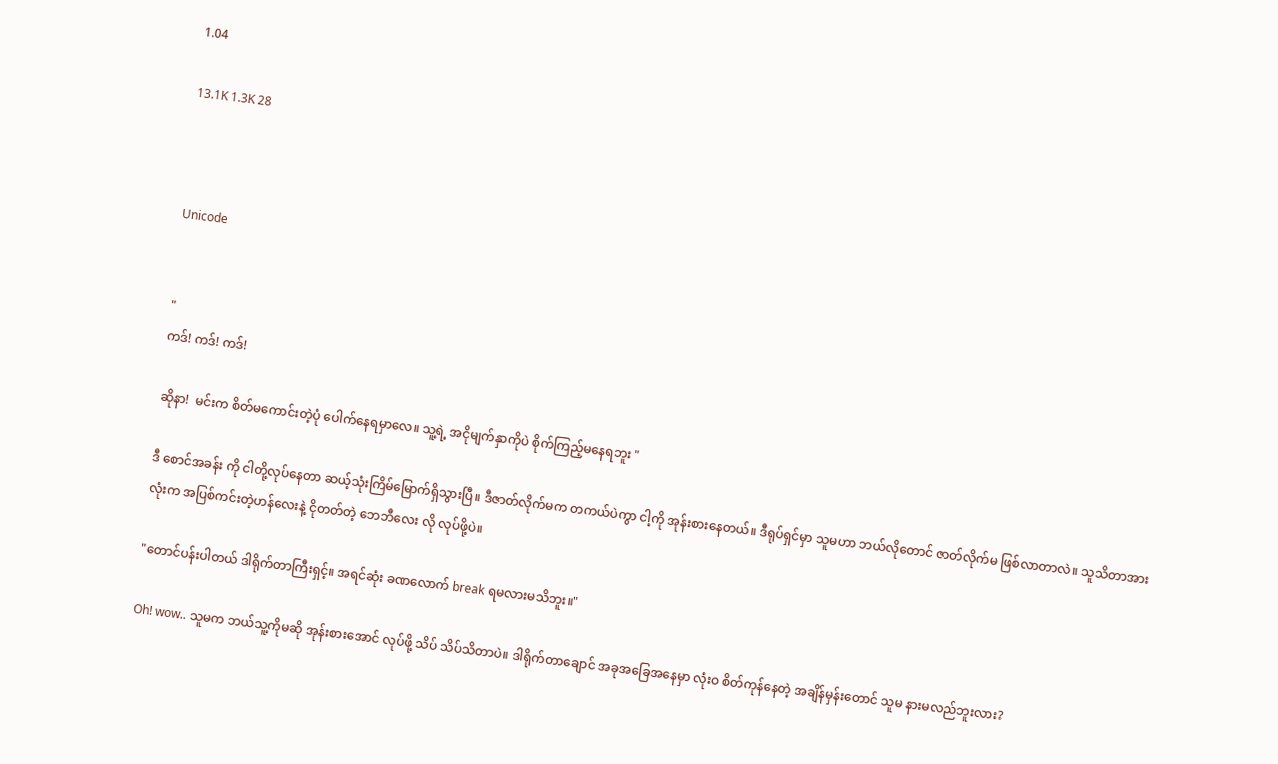1.04

13.1K 1.3K 28



Unicode


"
ကဒ်! ကဒ်! ကဒ်!

ဆိုနာ!  မင်းက စိတ်မကောင်းတဲ့ပုံ ပေါက်နေရမှာလေ။ သူ့ရဲ့ အငိုမျက်နှာကိုပဲ စိုက်ကြည့်မနေရဘူး "

ဒီ စောင်အခန်း ကို ငါတို့လုပ်နေတာ ဆယ့်သုံးကြိမ်မြောက်ရှိသွားပြီ။ ဒီဇာတ်လိုက်မက တကယ်ပဲကွာ ငါ့ကို အုန်းစားနေတယ်။ ဒီရုပ်ရှင်မှာ သူမဟာ ဘယ်လိုတောင် ဇာတ်လိုက်မ ဖြစ်လာတာလဲ။ သူသိတာအားလုံးက အပြစ်ကင်းတဲ့ဟန်လေးနဲ့ ငိုတတ်တဲ့ ဘေဘီလေး လို လုပ်ဖို့ပဲ။

"တောင်ပန်းပါတယ် ဒါရိုက်တာကြီးရှင့်။ အရင်ဆုံး ခဏလောက် break ရမလားမသိဘူး။"

Oh! wow.. သူမက ဘယ်သူ့ကိုမဆို အုန်းစားအောင် လုပ်ဖို့ သိပ် သိပ်သိတာပဲ။ ဒါရိုက်တာချောင် အခုအခြေအနေမှာ လုံးဝ စိတ်ကုန်နေတဲ့ အချိန်မှန်းတောင် သူမ နားမလည်ဘူးလား?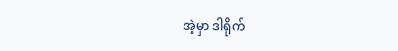အဲ့မှာ ဒါရိုက်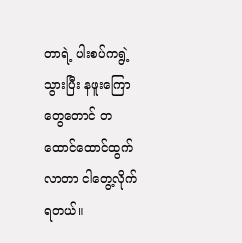တာရဲ့ ပါးစပ်ကရွဲ့သွားပြီး နဖူးကြောတွေတောင် တထောင်ထောင်ထွက်လာတာ ငါတွေ့လိုက်ရတယ်။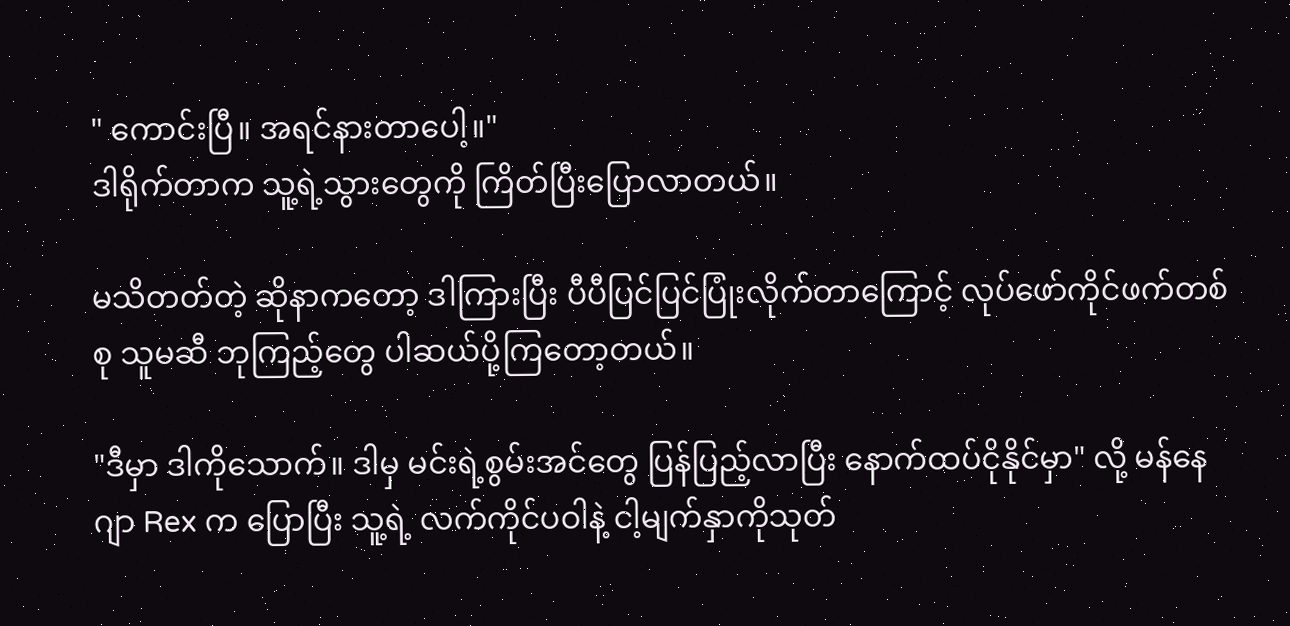" ကောင်းပြီ။ အရင်နားတာပေါ့။"
ဒါရိုက်တာက သူ့ရဲ့သွားတွေကို ကြိတ်ပြီးပြောလာတယ်။

မသိတတ်တဲ့ ဆိုနာကတော့ ဒါကြားပြီး ပီပီပြင်ပြင်ပြုံးလိုက်တာကြောင့် လုပ်ဖော်ကိုင်ဖက်တစ်စု သူမဆီ ဘုကြည့်တွေ ပါဆယ်ပို့ကြတော့တယ်။

"ဒီမှာ ဒါကိုသောက်။ ဒါမှ မင်းရဲ့စွမ်းအင်တွေ ပြန်ပြည့်လာပြီး နောက်ထပ်ငိုနိုင်မှာ" လို့ မန်နေဂျာ Rex က ပြောပြီး သူ့ရဲ့ လက်ကိုင်ပဝါနဲ့ ငါ့မျက်နှာကိုသုတ်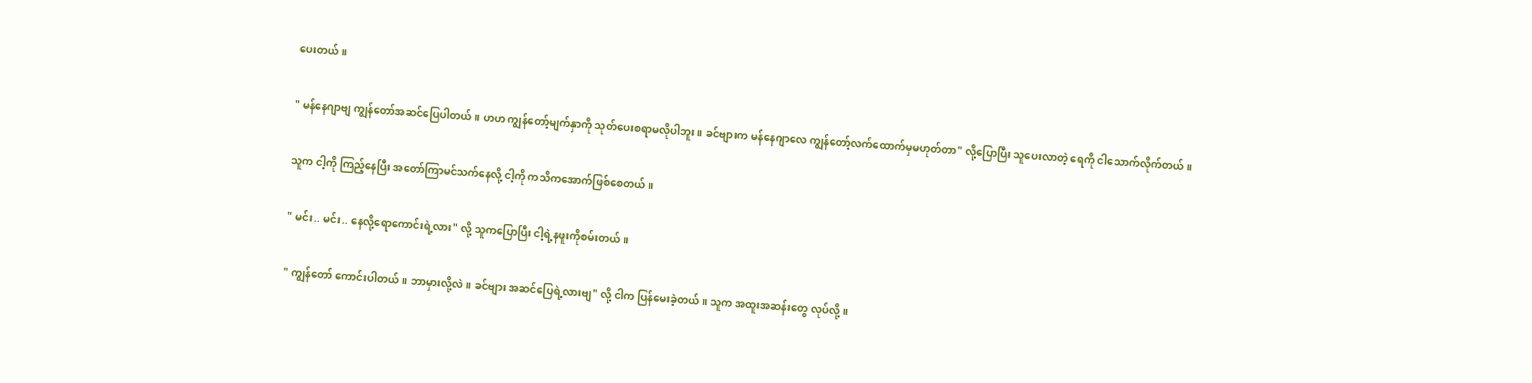ပေးတယ်။

" မန်နေဂျာဗျ ကျွန်တော်အဆင်ပြေပါတယ်။ ဟဟ ကျွန်တော့်မျက်နှာကို သုတ်ပေးစရာမလိုပါဘူး။ ခင်ဗျားက မန်နေဂျာလေ ကျွန်တော့်လက်ထောက်မှမဟုတ်တာ" လို့ပြောပြီး သူပေးလာတဲ့ ရေကို ငါသောက်လိုက်တယ်။

သူက ငါ့ကို ကြည့်နေပြီး အတော်ကြာမင်သက်နေလို့ ငါ့ကို ကသိကအောက်ဖြစ်စေတယ်။

" မင်း.. မင်း.. နေလို့ရောကောင်းရဲ့လား" လို့ သူကပြောပြီး ငါ့ရဲ့နဖူးကိုစမ်းတယ်။

" ကျွန်တော် ကောင်းပါတယ်။ ဘာမှားလို့လဲ။ ခင်ဗျား အဆင်ပြေရဲ့လားဗျ" လို့ ငါက ပြန်မေးခဲ့တယ်။ သူက အထူးအဆန်းတွေ လုပ်လို့။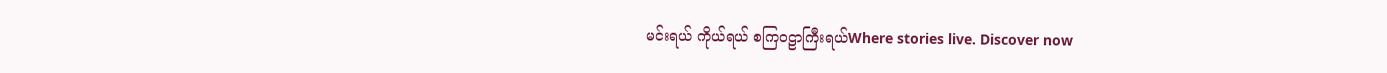မင်းရယ် ကိုယ်ရယ် စကြဝဠာကြီးရယ်Where stories live. Discover now